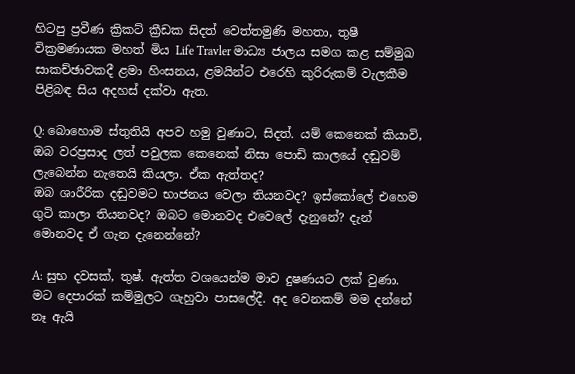හිටපු ප්‍රවීණ ක්‍රිකට් ක්‍රීඩක සිදත් වෙත්තමුණි මහතා, තුෂී වික්‍රමණායක මහත් මිය Life Travler මාධ්‍ය ජාලය සමග කළ සම්මුඛ සාකච්ඡාවකදී ළමා හිංසනය, ළමයින්ට එරෙහි කුරිරුකම් වැලකීම පිළිබඳ සිය අදහස් දක්වා ඇත.

Q: බොහොම ස්තුතියි අපව හමු වුණාට, සිදත්. යම් කෙනෙක් කියාවි, ඔබ වරප්‍රසාද ලත් පවුලක කෙනෙක් නිසා පොඩි කාලයේ දඬුවම් ලැබෙන්න නැතෙයි කියලා. ඒක ඇත්තද?
ඔබ ශාරීරික දඬුවමට භාජනය වෙලා තියනවද? ඉස්කෝලේ එහෙම ගුටි කාලා තියනවද? ඔබට මොනවද එවෙලේ දැනුනේ? දැන් මොනවද ඒ ගැන දැනෙන්නේ?

A: සුභ දවසක්, තුෂ්. ඇත්ත වශයෙන්ම මාව දුෂණයට ලක් වුණා. මට දෙපාරක් කම්මුලට ගැහුවා පාසලේදී. අද වෙනකම් මම දන්නේ නෑ ඇයි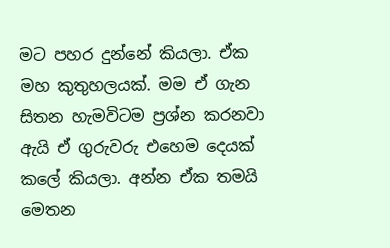මට පහර දුන්නේ කියලා. ඒක මහ කුතුහලයක්. මම ඒ ගැන සිතන හැමවිටම ප්‍රශ්න කරනවා ඇයි ඒ ගුරුවරු එහෙම දෙයක් කලේ කියලා. අන්න ඒක තමයි මෙතන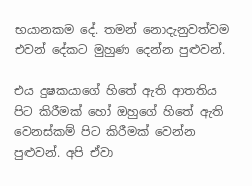භයානකම දේ. තමන් නොදැනුවත්වම එවන් දේකට මුහුණ දෙන්න පුළුවන්.

එය දුෂකයාගේ හිතේ ඇති ආතතිය පිට කිරීමක් හෝ ඔහුගේ හිතේ ඇති වෙනස්කම් පිට කිරීමක් වෙන්න පුළුවන්. අපි ඒවා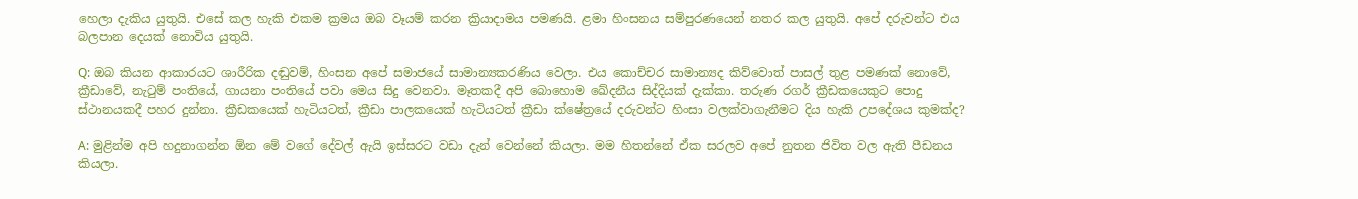හෙලා දැකිය යුතුයි. එසේ කල හැකි එකම ක්‍රමය ඔබ වෑයම් කරන ක්‍රියාදාමය පමණයි. ළමා හිංසනය සම්පුරණයෙන් නතර කල යුතුයි. අපේ දරුවන්ට එය බලපාන දෙයක් නොවිය යුතුයි.

Q: ඔබ කියන ආකාරයට ශාරීරික දඬුවම්, හිංසන අපේ සමාජයේ සාමාන්‍යකරණිය වෙලා. එය කොච්චර සාමාන්‍යද කිව්වොත් පාසල් තුළ පමණක් නොවේ, ක්‍රීඩාවේ, නැටුම් පංතියේ, ගායනා පංතියේ පවා මෙය සිදු වෙනවා. මෑතකදී අපි බොහොම ඛේදනීය සිද්දියක් දැක්කා. තරුණ රගර් ක්‍රීඩකයෙකුට පොදු ස්ථානයකදී පහර දුන්නා. ක්‍රීඩකයෙක් හැටියටත්, ක්‍රීඩා පාලකයෙක් හැටියටත් ක්‍රීඩා ක්ෂේත්‍රයේ දරුවන්ට හිංසා වලක්වාගැනීමට දිය හැකි උපදේශය කුමක්ද?

A: මුළින්ම අපි හදුනාගන්න ඕන මේ වගේ දේවල් ඇයි ඉස්සරට වඩා දැන් වෙන්නේ කියලා. මම හිතන්නේ ඒක සරලව අපේ නුතන ජිවිත වල ඇති පීඩනය කියලා.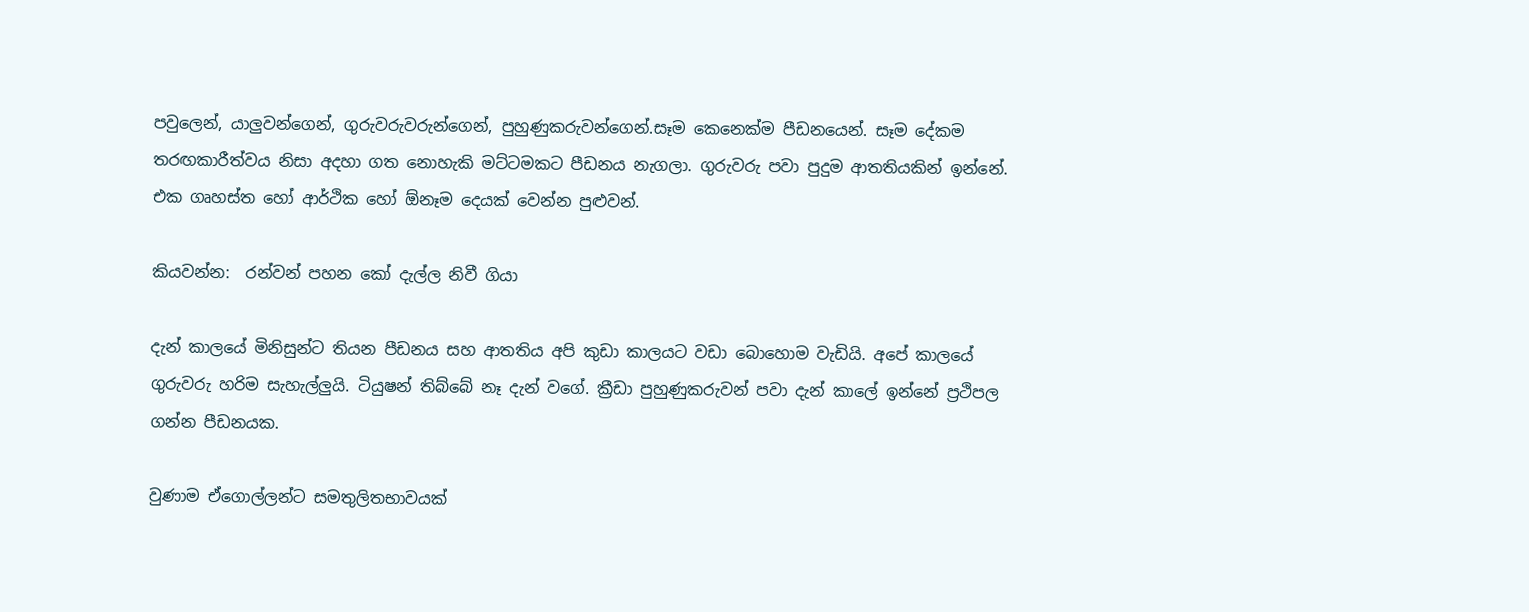පවුලෙන්, යාලුවන්ගෙන්, ගුරුවරුවරුන්ගෙන්, පුහුණුකරුවන්ගෙන්.සෑම කෙනෙක්ම පීඩනයෙන්. සෑම දේකම තරඟකාරීත්වය නිසා අදහා ගත නොහැකි මට්ටමකට පීඩනය නැගලා. ගුරුවරු පවා පුදුම ආතතියකින් ඉන්නේ. එක ගෘහස්ත හෝ ආර්ථික හෝ ඕනෑම දෙයක් වෙන්න පුළුවන්.

කියවන්න:  රන්වන් පහන කෝ දැල්ල නිවී ගියා

දැන් කාලයේ මිනිසුන්ට තියන පීඩනය සහ ආතතිය අපි කුඩා කාලයට වඩා බොහොම වැඩියි. අපේ කාලයේ ගුරුවරු හරිම සැහැල්ලුයි. ටියුෂන් තිබ්බේ නෑ දැන් වගේ. ක්‍රීඩා පුහුණුකරුවන් පවා දැන් කාලේ ඉන්නේ ප්‍රථිපල ගන්න පීඩනයක.

වුණාම ඒගොල්ලන්ට සමතුලිතභාවයක්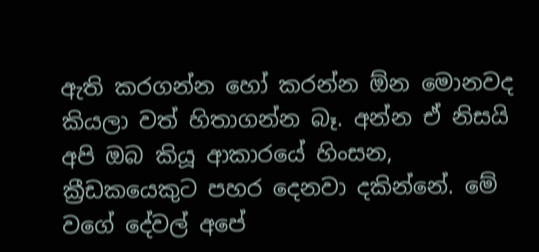ඇති කරගන්න හෝ කරන්න ඕන මොනවද කියලා වත් හිතාගන්න බෑ. අන්න ඒ නිසයි අපි ඔබ කියූ ආකාරයේ හිංසන, ක්‍රීඩකයෙකුට පහර දෙනවා දකින්නේ. මේ වගේ දේවල් අපේ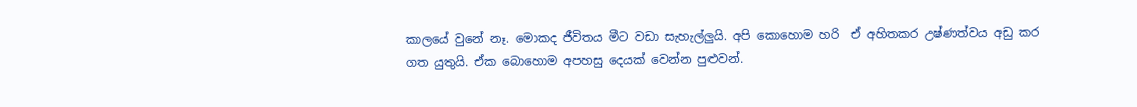කාලයේ වුනේ නෑ. මොකද ජීවිතය මීට වඩා සැහැල්ලුයි. අපි කොහොම හරි  ඒ අහිතකර උෂ්ණත්වය අඩු කර ගත යුතුයි. ඒක බොහොම අපහසු දෙයක් වෙන්න පුළුවන්.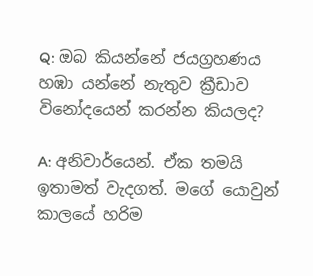Q: ඔබ කියන්නේ ජයග්‍රහණය හඹා යන්නේ නැතුව ක්‍රීඩාව විනෝදයෙන් කරන්න කියලද?

A: අනිවාර්යෙන්. ඒක තමයි ඉතාමත් වැදගත්. මගේ යොවුන් කාලයේ හරිම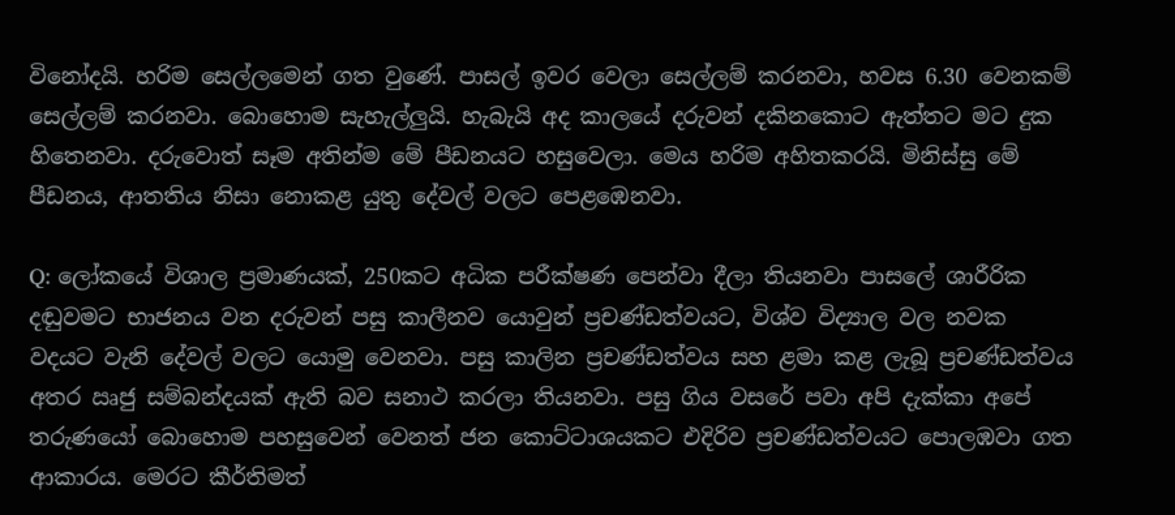විනෝදයි. හරිම සෙල්ලමෙන් ගත වුණේ. පාසල් ඉවර වෙලා සෙල්ලම් කරනවා, හවස 6.30 වෙනකම් සෙල්ලම් කරනවා. බොහොම සැහැල්ලුයි. හැබැයි අද කාලයේ දරුවන් දකිනකොට ඇත්තට මට දුක හිතෙනවා. දරුවොත් සෑම අතින්ම මේ පීඩනයට හසුවෙලා. මෙය හරිම අහිතකරයි. මිනිස්සු මේ පීඩනය, ආතතිය නිසා නොකළ යුතු දේවල් වලට පෙළඹෙනවා.

Q: ලෝකයේ විශාල ප්‍රමාණයක්, 250කට අධික පරීක්ෂණ පෙන්වා දීලා තියනවා පාසලේ ශාරීරික දඬුවමට භාජනය වන දරුවන් පසු කාලීනව යොවුන් ප්‍රචණ්ඩත්වයට, විශ්ව විද්‍යාල වල නවක වදයට වැනි දේවල් වලට යොමු වෙනවා. පසු කාලින ප්‍රචණ්ඩත්වය සහ ළමා කළ ලැබූ ප්‍රචණ්ඩත්වය අතර ඍජු සම්බන්දයක් ඇති බව සනාථ කරලා තියනවා. පසු ගිය වසරේ පවා අපි දැක්කා අපේ තරුණයෝ බොහොම පහසුවෙන් වෙනත් ජන කොට්ටාශයකට එදිරිව ප්‍රචණ්ඩත්වයට පොලඹවා ගත ආකාරය. මෙරට කීර්තිමත්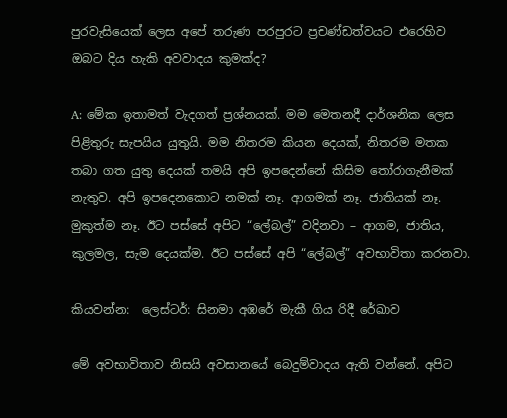පුරවැසියෙක් ලෙස අපේ තරුණ පරපුරට ප්‍රචණ්ඩත්වයට එරෙහිව ඔබට දිය හැකි අවවාදය කුමක්ද?

A: මේක ඉතාමත් වැදගත් ප්‍රශ්නයක්. මම මෙතනදී දාර්ශනික ලෙස පිළිතුරු සැපයිය යුතුයි. මම නිතරම කියන දෙයක්, නිතරම මතක තබා ගත යුතු දෙයක් තමයි අපි ඉපදෙන්නේ කිසිම තෝරාගැනීමක් නැතුව. අපි ඉපදෙනකොට නමක් නෑ. ආගමක් නෑ. ජාතියක් නෑ. මුකුත්ම නෑ. ඊට පස්සේ අපිට “ලේබල්” වදිනවා – ආගම, ජාතිය, කුලමල, සැම දෙයක්ම. ඊට පස්සේ අපි “ලේබල්” අවභාවිතා කරනවා.

කියවන්න:  ලෙස්ටර්: සිනමා අඹරේ මැකී ගිය රිදී රේඛාව

මේ අවභාවිතාව නිසයි අවසානයේ බෙදුම්වාදය ඇති වන්නේ. අපිට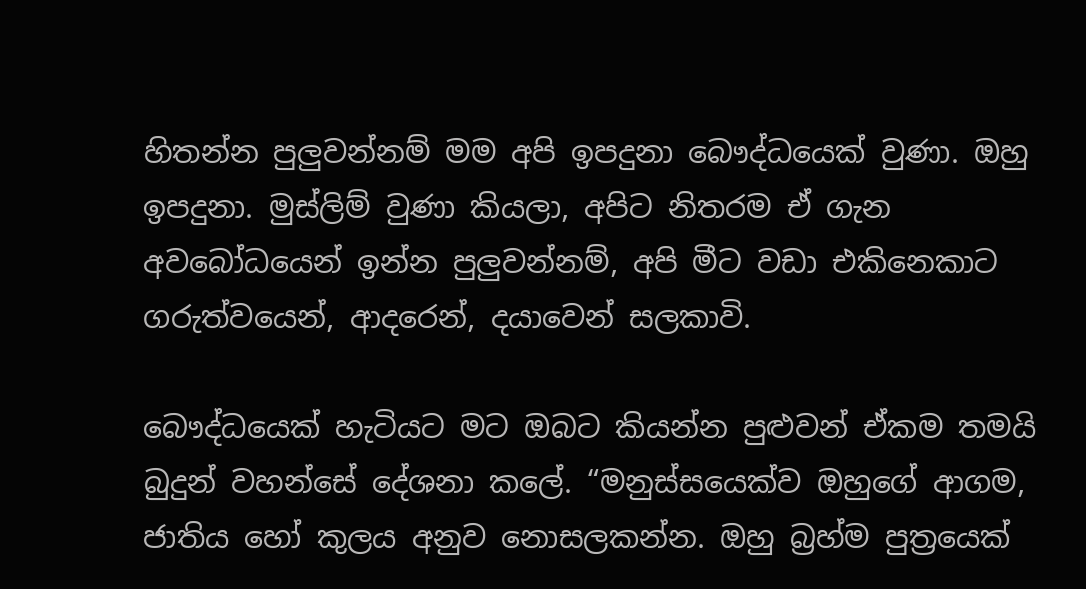හිතන්න පුලුවන්නම් මම අපි ඉපදුනා බෞද්ධයෙක් වුණා. ඔහු ඉපදුනා. මුස්ලිම් වුණා කියලා, අපිට නිතරම ඒ ගැන අවබෝධයෙන් ඉන්න පුලුවන්නම්, අපි මීට වඩා එකිනෙකාට ගරුත්වයෙන්, ආදරෙන්, දයාවෙන් සලකාවි.

බෞද්ධයෙක් හැටියට මට ඔබට කියන්න පුළුවන් ඒකම තමයි බුදුන් වහන්සේ දේශනා කලේ. “මනුස්සයෙක්ව ඔහුගේ ආගම, ජාතිය හෝ කුලය අනුව නොසලකන්න. ඔහු බ්‍රහ්ම පුත්‍රයෙක්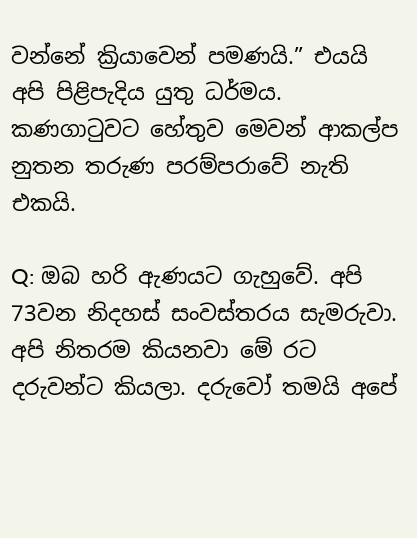වන්නේ ක්‍රියාවෙන් පමණයි.” එයයි අපි පිළිපැදිය යුතු ධර්මය. කණගාටුවට හේතුව මෙවන් ආකල්ප නුතන තරුණ පරම්පරාවේ නැති එකයි.

Q: ඔබ හරි ඇණයට ගැහුවේ. අපි 73වන නිදහස් සංවස්තරය සැමරුවා. අපි නිතරම කියනවා මේ රට දරුවන්ට කියලා. දරුවෝ තමයි අපේ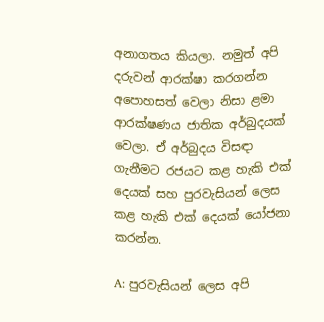අනාගතය කියලා. නමුත් අපි දරුවන් ආරක්ෂා කරගන්න අපොහසත් වෙලා නිසා ළමා ආරක්ෂණය ජාතික අර්බුදයක් වෙලා. ඒ අර්බුදය විසඳා ගැනීමට රජයට කළ හැකි එක් දෙයක් සහ පුරවැසියන් ලෙස කළ හැකි එක් දෙයක් යෝජනා කරන්න.

A: පුරවැසියන් ලෙස අපි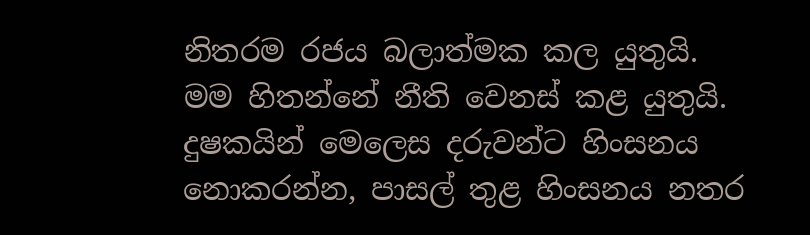නිතරම රජය බලාත්මක කල යුතුයි. මම හිතන්නේ නීති වෙනස් කළ යුතුයි. දුෂකයින් මෙලෙස දරුවන්ට හිංසනය නොකරන්න, පාසල් තුළ හිංසනය නතර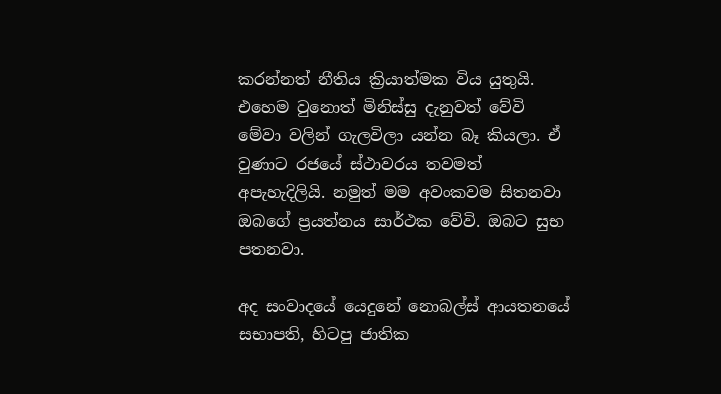කරන්නත් නීතිය ක්‍රියාත්මක විය යුතුයි. එහෙම වුනොත් මිනිස්සු දැනුවත් වේවි මේවා වලින් ගැලවිලා යන්න බෑ කියලා. ඒ වුණාට රජයේ ස්ථාවරය තවමත් අපැහැදිලියි. නමුත් මම අවංකවම සිතනවා ඔබගේ ප්‍රයත්නය සාර්ථක වේවි. ඔබට සුභ පතනවා.

අද සංවාදයේ යෙදුනේ නොබල්ස් ආයතනයේ සභාපති, හිටපු ජාතික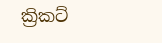ක්‍රිකට්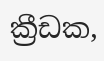ක්‍රීඩක,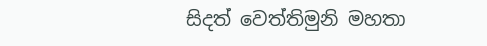සිදත් වෙත්තිමුනි මහතා